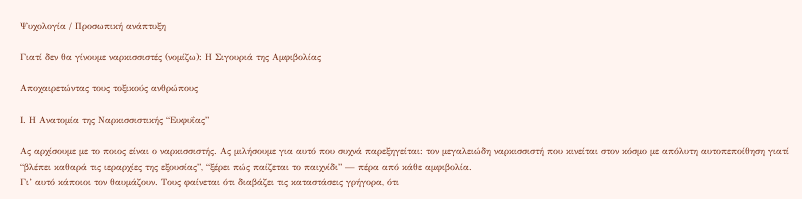Ψυχολογία / Προσωπική ανάπτυξη

Γιατί δεν θα γίνουμε ναρκισσιστές (νομίζω): Η Σιγουριά της Αμφιβολίας

Αποχαιρετώντας τους τοξικούς ανθρώπους

Ι. Η Ανατομία της Ναρκισσιστικής “Ευφυΐας”

Ας αρχίσουμε με το ποιος είναι ο ναρκισσιστής. Ας μιλήσουμε για αυτό που συχνά παρεξηγείται: τον μεγαλειώδη ναρκισσιστή που κινείται στον κόσμο με απόλυτη αυτοπεποίθηση γιατί “βλέπει καθαρά τις ιεραρχίες της εξουσίας”, “ξέρει πώς παίζεται το παιχνίδι” — πέρα από κάθε αμφιβολία.
Γι’ αυτό κάποιοι τον θαυμάζουν. Τους φαίνεται ότι διαβάζει τις καταστάσεις γρήγορα, ότι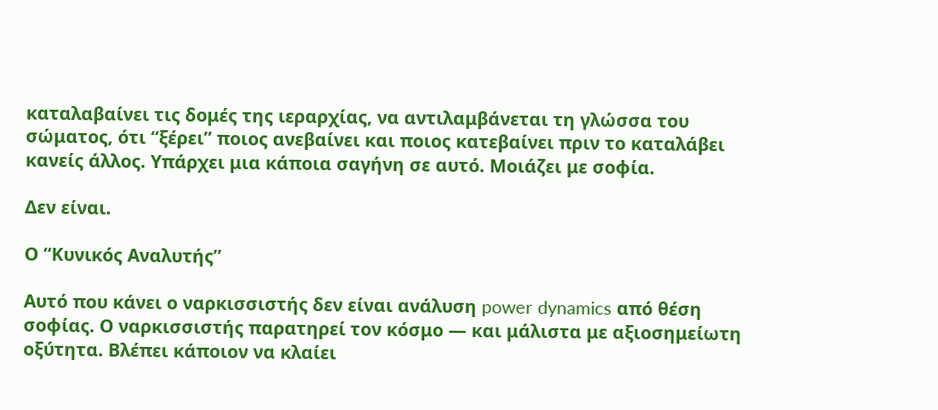καταλαβαίνει τις δομές της ιεραρχίας, να αντιλαμβάνεται τη γλώσσα του σώματος, ότι “ξέρει” ποιος ανεβαίνει και ποιος κατεβαίνει πριν το καταλάβει κανείς άλλος. Υπάρχει μια κάποια σαγήνη σε αυτό. Μοιάζει με σοφία.

Δεν είναι.

Ο “Κυνικός Αναλυτής”

Αυτό που κάνει ο ναρκισσιστής δεν είναι ανάλυση power dynamics από θέση σοφίας. Ο ναρκισσιστής παρατηρεί τον κόσμο — και μάλιστα με αξιοσημείωτη οξύτητα. Βλέπει κάποιον να κλαίει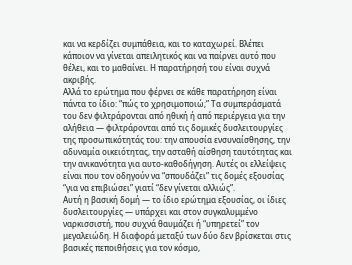και να κερδίζει συμπάθεια, και το καταχωρεί. Βλέπει κάποιον να γίνεται απειλητικός και να παίρνει αυτό που θέλει, και το μαθαίνει. Η παρατήρησή του είναι συχνά ακριβής.
Αλλά το ερώτημα που φέρνει σε κάθε παρατήρηση είναι πάντα το ίδιο: “πώς το χρησιμοποιώ;” Τα συμπεράσματά του δεν φιλτράρονται από ηθική ή από περιέργεια για την αλήθεια — φιλτράρονται από τις δομικές δυσλειτουργίες της προσωπικότητάς του: την απουσία ενσυναίσθησης, την αδυναμία οικειότητας, την ασταθή αίσθηση ταυτότητας και την ανικανότητα για αυτο-καθοδήγηση. Αυτές οι ελλείψεις είναι που τον οδηγούν να “σπουδάζει” τις δομές εξουσίας “για να επιβιώσει” γιατί “δεν γίνεται αλλιώς”.
Αυτή η βασική δομή — το ίδιο ερώτημα εξουσίας, οι ίδιες δυσλειτουργίες — υπάρχει και στον συγκαλυμμένο ναρκισσιστή, που συχνά θαυμάζει ή “υπηρετεί” τον μεγαλειώδη. Η διαφορά μεταξύ των δύο δεν βρίσκεται στις βασικές πεποιθήσεις για τον κόσμο,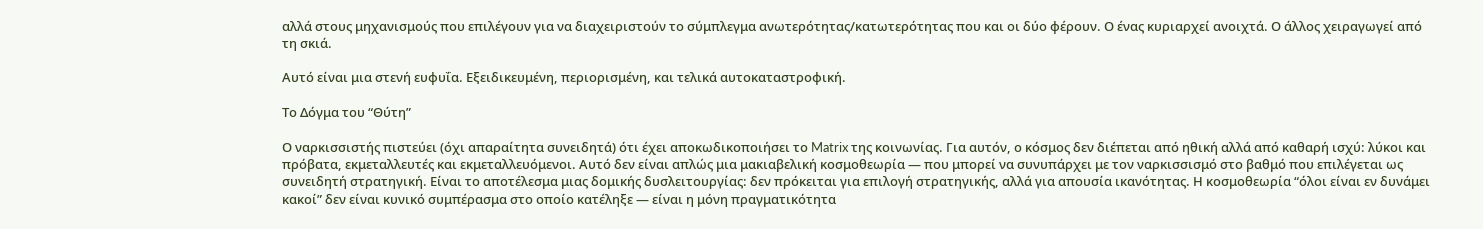αλλά στους μηχανισμούς που επιλέγουν για να διαχειριστούν το σύμπλεγμα ανωτερότητας/κατωτερότητας που και οι δύο φέρουν. Ο ένας κυριαρχεί ανοιχτά. Ο άλλος χειραγωγεί από τη σκιά.

Αυτό είναι μια στενή ευφυΐα. Εξειδικευμένη, περιορισμένη, και τελικά αυτοκαταστροφική.

Το Δόγμα του “Θύτη”

Ο ναρκισσιστής πιστεύει (όχι απαραίτητα συνειδητά) ότι έχει αποκωδικοποιήσει το Matrix της κοινωνίας. Για αυτόν, ο κόσμος δεν διέπεται από ηθική αλλά από καθαρή ισχύ: λύκοι και πρόβατα, εκμεταλλευτές και εκμεταλλευόμενοι. Αυτό δεν είναι απλώς μια μακιαβελική κοσμοθεωρία — που μπορεί να συνυπάρχει με τον ναρκισσισμό στο βαθμό που επιλέγεται ως συνειδητή στρατηγική. Είναι το αποτέλεσμα μιας δομικής δυσλειτουργίας: δεν πρόκειται για επιλογή στρατηγικής, αλλά για απουσία ικανότητας. Η κοσμοθεωρία “όλοι είναι εν δυνάμει κακοί” δεν είναι κυνικό συμπέρασμα στο οποίο κατέληξε — είναι η μόνη πραγματικότητα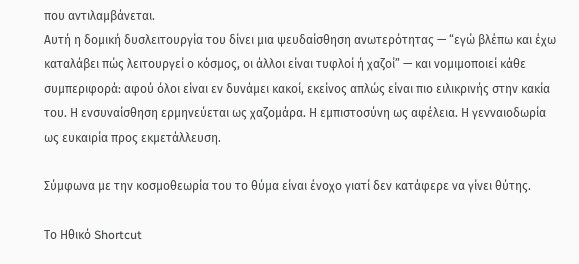που αντιλαμβάνεται.
Αυτή η δομική δυσλειτουργία του δίνει μια ψευδαίσθηση ανωτερότητας — “εγώ βλέπω και έχω καταλάβει πώς λειτουργεί ο κόσμος, οι άλλοι είναι τυφλοί ή χαζοί” — και νομιμοποιεί κάθε συμπεριφορά: αφού όλοι είναι εν δυνάμει κακοί, εκείνος απλώς είναι πιο ειλικρινής στην κακία του. Η ενσυναίσθηση ερμηνεύεται ως χαζομάρα. Η εμπιστοσύνη ως αφέλεια. Η γενναιοδωρία ως ευκαιρία προς εκμετάλλευση.

Σύμφωνα με την κοσμοθεωρία του το θύμα είναι ένοχο γιατί δεν κατάφερε να γίνει θύτης.

Το Ηθικό Shortcut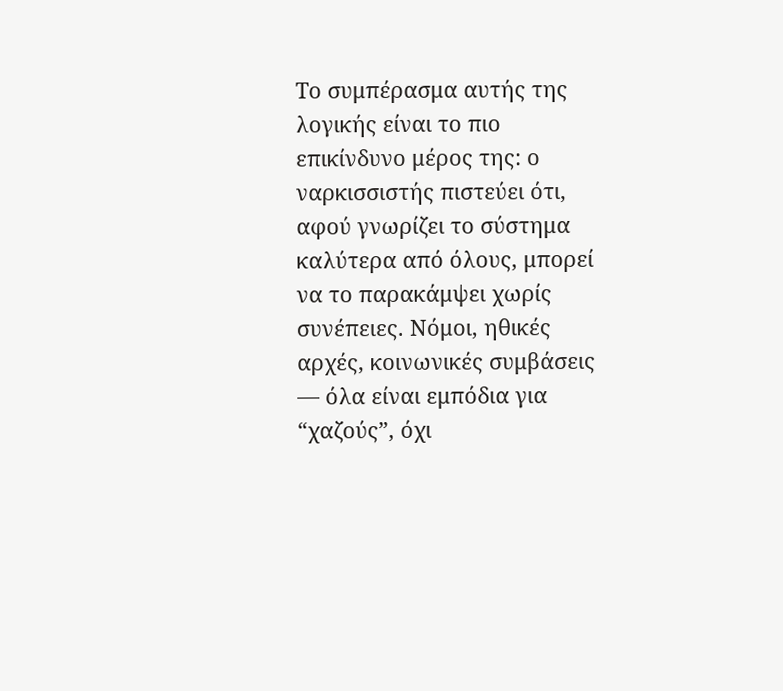Το συμπέρασμα αυτής της λογικής είναι το πιο επικίνδυνο μέρος της: ο ναρκισσιστής πιστεύει ότι, αφού γνωρίζει το σύστημα καλύτερα από όλους, μπορεί να το παρακάμψει χωρίς συνέπειες. Νόμοι, ηθικές αρχές, κοινωνικές συμβάσεις — όλα είναι εμπόδια για “χαζούς”, όχι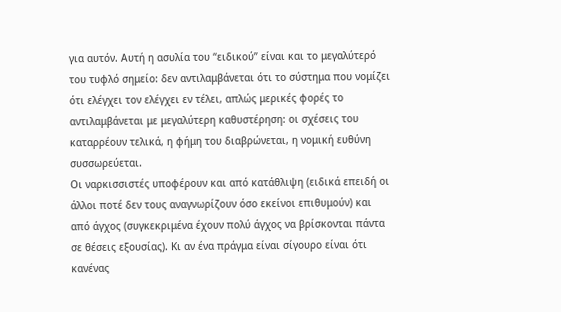για αυτόν. Αυτή η ασυλία του “ειδικού” είναι και το μεγαλύτερό του τυφλό σημείο: δεν αντιλαμβάνεται ότι το σύστημα που νομίζει ότι ελέγχει τον ελέγχει εν τέλει, απλώς μερικές φορές το αντιλαμβάνεται με μεγαλύτερη καθυστέρηση: οι σχέσεις του καταρρέουν τελικά, η φήμη του διαβρώνεται, η νομική ευθύνη συσσωρεύεται.
Οι ναρκισσιστές υποφέρουν και από κατάθλιψη (ειδικά επειδή οι άλλοι ποτέ δεν τους αναγνωρίζουν όσο εκείνοι επιθυμούν) και από άγχος (συγκεκριμένα έχουν πολύ άγχος να βρίσκονται πάντα σε θέσεις εξουσίας). Κι αν ένα πράγμα είναι σίγουρο είναι ότι κανένας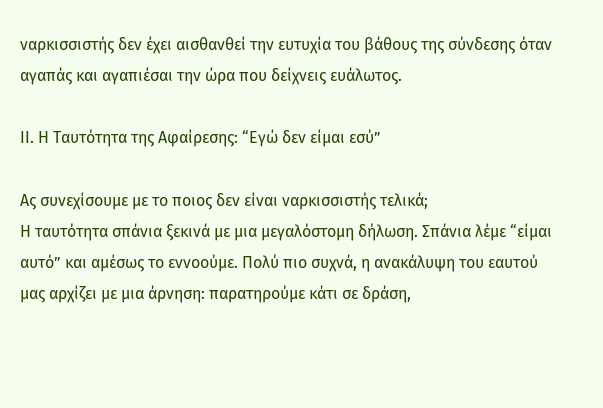ναρκισσιστής δεν έχει αισθανθεί την ευτυχία του βάθους της σύνδεσης όταν αγαπάς και αγαπιέσαι την ώρα που δείχνεις ευάλωτος.

ΙΙ. Η Ταυτότητα της Αφαίρεσης: “Εγώ δεν είμαι εσύ”

Ας συνεχίσουμε με το ποιος δεν είναι ναρκισσιστής τελικά;
Η ταυτότητα σπάνια ξεκινά με μια μεγαλόστομη δήλωση. Σπάνια λέμε “είμαι αυτό” και αμέσως το εννοούμε. Πολύ πιο συχνά, η ανακάλυψη του εαυτού μας αρχίζει με μια άρνηση: παρατηρούμε κάτι σε δράση,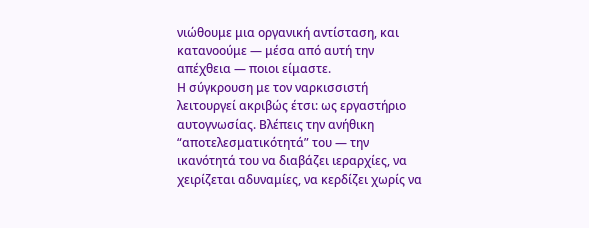νιώθουμε μια οργανική αντίσταση, και κατανοούμε — μέσα από αυτή την απέχθεια — ποιοι είμαστε.
Η σύγκρουση με τον ναρκισσιστή λειτουργεί ακριβώς έτσι: ως εργαστήριο αυτογνωσίας. Βλέπεις την ανήθικη “αποτελεσματικότητά” του — την ικανότητά του να διαβάζει ιεραρχίες, να χειρίζεται αδυναμίες, να κερδίζει χωρίς να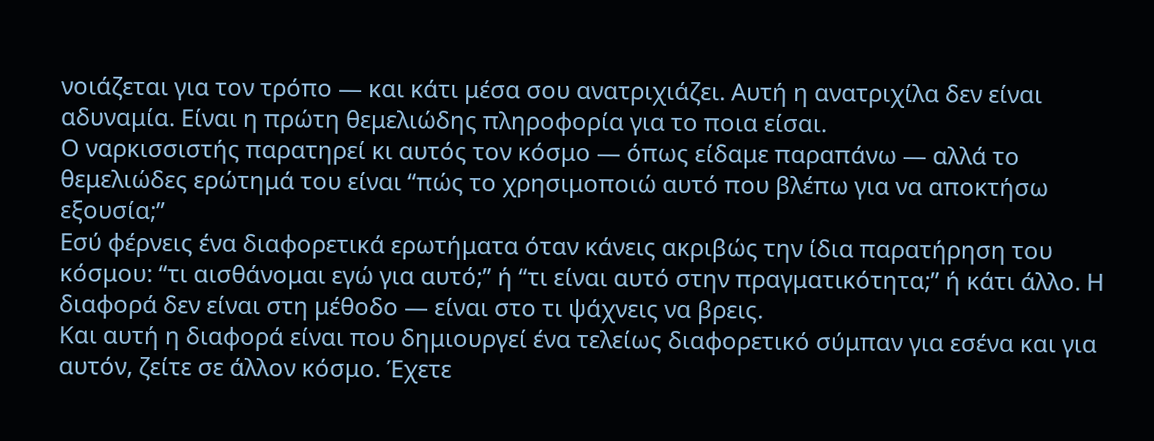νοιάζεται για τον τρόπο — και κάτι μέσα σου ανατριχιάζει. Αυτή η ανατριχίλα δεν είναι αδυναμία. Είναι η πρώτη θεμελιώδης πληροφορία για το ποια είσαι.
Ο ναρκισσιστής παρατηρεί κι αυτός τον κόσμο — όπως είδαμε παραπάνω — αλλά το θεμελιώδες ερώτημά του είναι “πώς το χρησιμοποιώ αυτό που βλέπω για να αποκτήσω εξουσία;”
Εσύ φέρνεις ένα διαφορετικά ερωτήματα όταν κάνεις ακριβώς την ίδια παρατήρηση του κόσμου: “τι αισθάνομαι εγώ για αυτό;” ή “τι είναι αυτό στην πραγματικότητα;” ή κάτι άλλο. Η διαφορά δεν είναι στη μέθοδο — είναι στο τι ψάχνεις να βρεις.
Και αυτή η διαφορά είναι που δημιουργεί ένα τελείως διαφορετικό σύμπαν για εσένα και για αυτόν, ζείτε σε άλλον κόσμο. Έχετε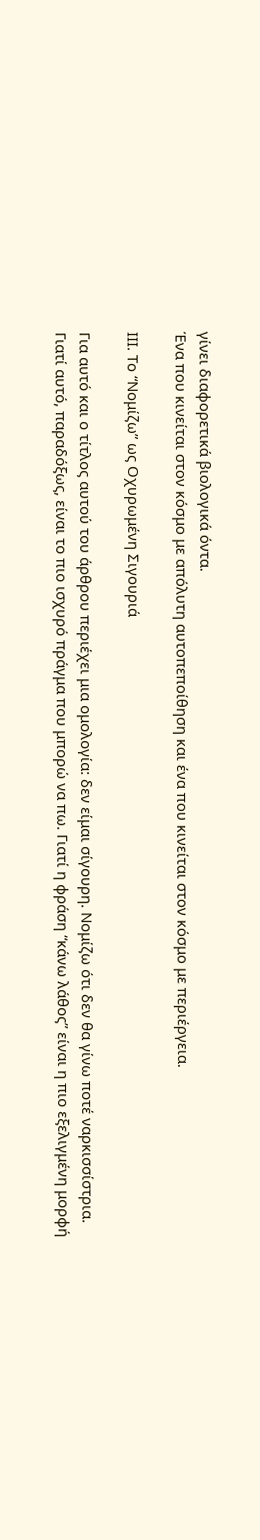γίνει διαφορετικά βιολογικά όντα.
Ένα που κινείται στον κόσμο με απόλυτη αυτοπεποίθηση και ένα που κινείται στον κόσμο με περιέργεια.

ΙΙΙ. Το “Νομίζω” ως Οχυρωμένη Σιγουριά

Για αυτό και ο τίτλος αυτού του άρθρου περιέχει μια ομολογία: δεν είμαι σίγουρη. Νομίζω ότι δεν θα γίνω ποτέ ναρκισσίστρια.
Γιατί αυτό, παραδόξως, είναι το πιο ισχυρό πράγμα που μπορώ να πω. Γιατί η φράση “κάνω λάθος” είναι η πιο εξελιγμένη μορφή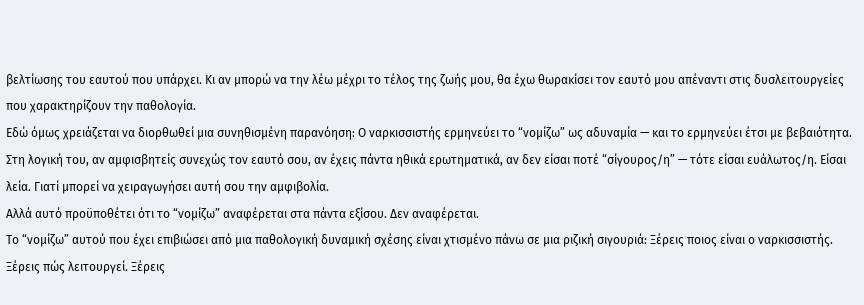βελτίωσης του εαυτού που υπάρχει. Κι αν μπορώ να την λέω μέχρι το τέλος της ζωής μου, θα έχω θωρακίσει τον εαυτό μου απέναντι στις δυσλειτουργείες που χαρακτηρίζουν την παθολογία.
Εδώ όμως χρειάζεται να διορθωθεί μια συνηθισμένη παρανόηση: Ο ναρκισσιστής ερμηνεύει το “νομίζω” ως αδυναμία — και το ερμηνεύει έτσι με βεβαιότητα. Στη λογική του, αν αμφισβητείς συνεχώς τον εαυτό σου, αν έχεις πάντα ηθικά ερωτηματικά, αν δεν είσαι ποτέ “σίγουρος/η” — τότε είσαι ευάλωτος/η. Είσαι λεία. Γιατί μπορεί να χειραγωγήσει αυτή σου την αμφιβολία.
Αλλά αυτό προϋποθέτει ότι το “νομίζω” αναφέρεται στα πάντα εξίσου. Δεν αναφέρεται.
Το “νομίζω” αυτού που έχει επιβιώσει από μια παθολογική δυναμική σχέσης είναι χτισμένο πάνω σε μια ριζική σιγουριά: Ξέρεις ποιος είναι ο ναρκισσιστής. Ξέρεις πώς λειτουργεί. Ξέρεις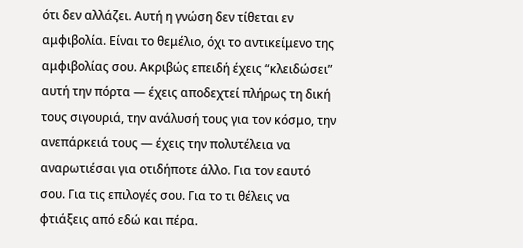ότι δεν αλλάζει. Αυτή η γνώση δεν τίθεται εν αμφιβολία. Είναι το θεμέλιο, όχι το αντικείμενο της αμφιβολίας σου. Ακριβώς επειδή έχεις “κλειδώσει” αυτή την πόρτα — έχεις αποδεχτεί πλήρως τη δική τους σιγουριά, την ανάλυσή τους για τον κόσμο, την ανεπάρκειά τους — έχεις την πολυτέλεια να αναρωτιέσαι για οτιδήποτε άλλο. Για τον εαυτό σου. Για τις επιλογές σου. Για το τι θέλεις να φτιάξεις από εδώ και πέρα.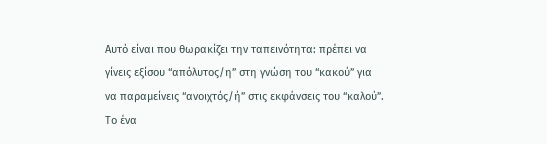Αυτό είναι που θωρακίζει την ταπεινότητα: πρέπει να γίνεις εξίσου “απόλυτος/η” στη γνώση του “κακού” για να παραμείνεις “ανοιχτός/ή” στις εκφάνσεις του “καλού”. Το ένα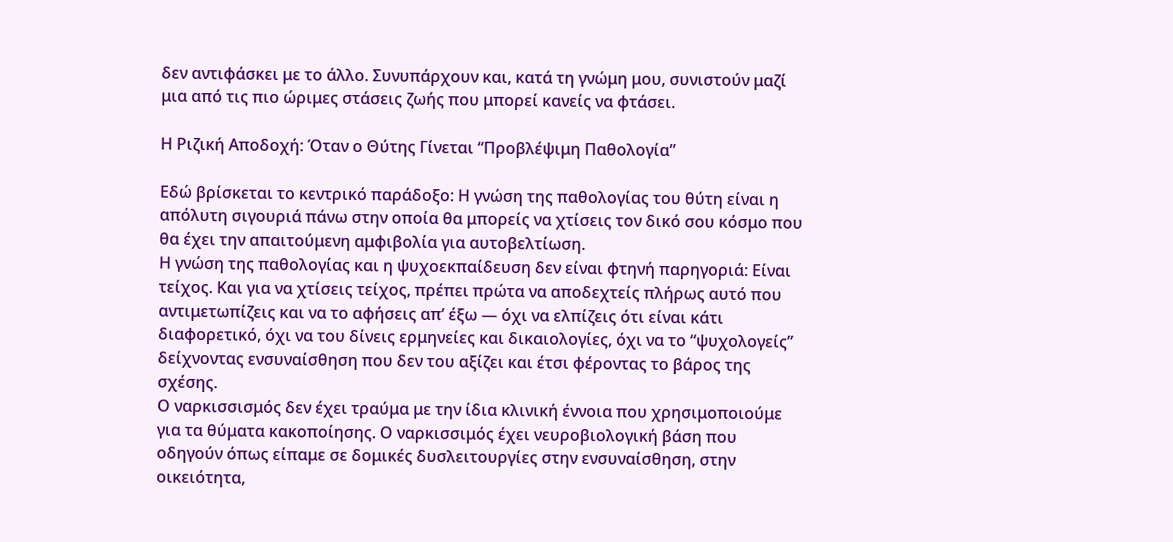δεν αντιφάσκει με το άλλο. Συνυπάρχουν και, κατά τη γνώμη μου, συνιστούν μαζί μια από τις πιο ώριμες στάσεις ζωής που μπορεί κανείς να φτάσει.

Η Ριζική Αποδοχή: Όταν ο Θύτης Γίνεται “Προβλέψιμη Παθολογία”

Εδώ βρίσκεται το κεντρικό παράδοξο: Η γνώση της παθολογίας του θύτη είναι η απόλυτη σιγουριά πάνω στην οποία θα μπορείς να χτίσεις τον δικό σου κόσμο που θα έχει την απαιτούμενη αμφιβολία για αυτοβελτίωση.
Η γνώση της παθολογίας και η ψυχοεκπαίδευση δεν είναι φτηνή παρηγοριά: Είναι τείχος. Και για να χτίσεις τείχος, πρέπει πρώτα να αποδεχτείς πλήρως αυτό που αντιμετωπίζεις και να το αφήσεις απ’ έξω — όχι να ελπίζεις ότι είναι κάτι διαφορετικό, όχι να του δίνεις ερμηνείες και δικαιολογίες, όχι να το “ψυχολογείς” δείχνοντας ενσυναίσθηση που δεν του αξίζει και έτσι φέροντας το βάρος της σχέσης.
Ο ναρκισσισμός δεν έχει τραύμα με την ίδια κλινική έννοια που χρησιμοποιούμε για τα θύματα κακοποίησης. Ο ναρκισσιμός έχει νευροβιολογική βάση που οδηγούν όπως είπαμε σε δομικές δυσλειτουργίες στην ενσυναίσθηση, στην οικειότητα,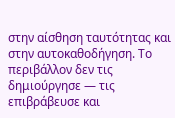στην αίσθηση ταυτότητας και στην αυτοκαθοδήγηση. Το περιβάλλον δεν τις δημιούργησε — τις επιβράβευσε και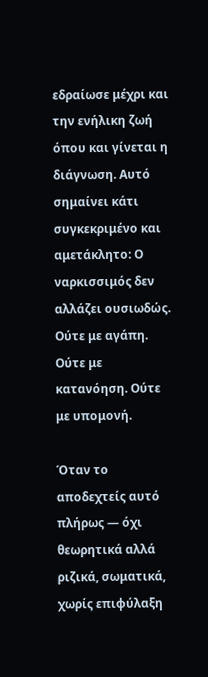εδραίωσε μέχρι και την ενήλικη ζωή όπου και γίνεται η διάγνωση. Αυτό σημαίνει κάτι συγκεκριμένο και αμετάκλητο: Ο ναρκισσιμός δεν αλλάζει ουσιωδώς. Ούτε με αγάπη. Ούτε με κατανόηση. Ούτε με υπομονή.

Όταν το αποδεχτείς αυτό πλήρως — όχι θεωρητικά αλλά ριζικά, σωματικά, χωρίς επιφύλαξη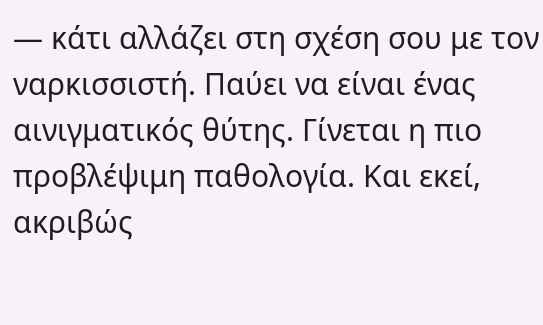— κάτι αλλάζει στη σχέση σου με τον ναρκισσιστή. Παύει να είναι ένας αινιγματικός θύτης. Γίνεται η πιο προβλέψιμη παθολογία. Και εκεί, ακριβώς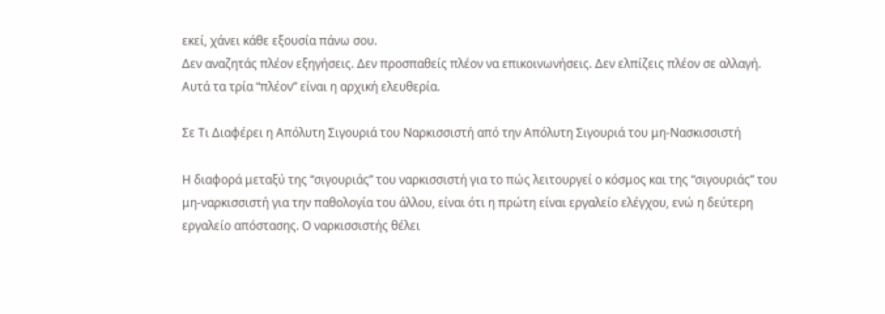εκεί, χάνει κάθε εξουσία πάνω σου.
Δεν αναζητάς πλέον εξηγήσεις. Δεν προσπαθείς πλέον να επικοινωνήσεις. Δεν ελπίζεις πλέον σε αλλαγή. Αυτά τα τρία “πλέον” είναι η αρχική ελευθερία.

Σε Τι Διαφέρει η Απόλυτη Σιγουριά του Ναρκισσιστή από την Απόλυτη Σιγουριά του μη-Νασκισσιστή

Η διαφορά μεταξύ της “σιγουριάς” του ναρκισσιστή για το πώς λειτουργεί ο κόσμος και της “σιγουριάς” του μη-ναρκισσιστή για την παθολογία του άλλου, είναι ότι η πρώτη είναι εργαλείο ελέγχου, ενώ η δεύτερη εργαλείο απόστασης. Ο ναρκισσιστής θέλει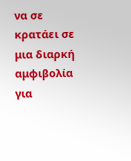να σε κρατάει σε μια διαρκή αμφιβολία για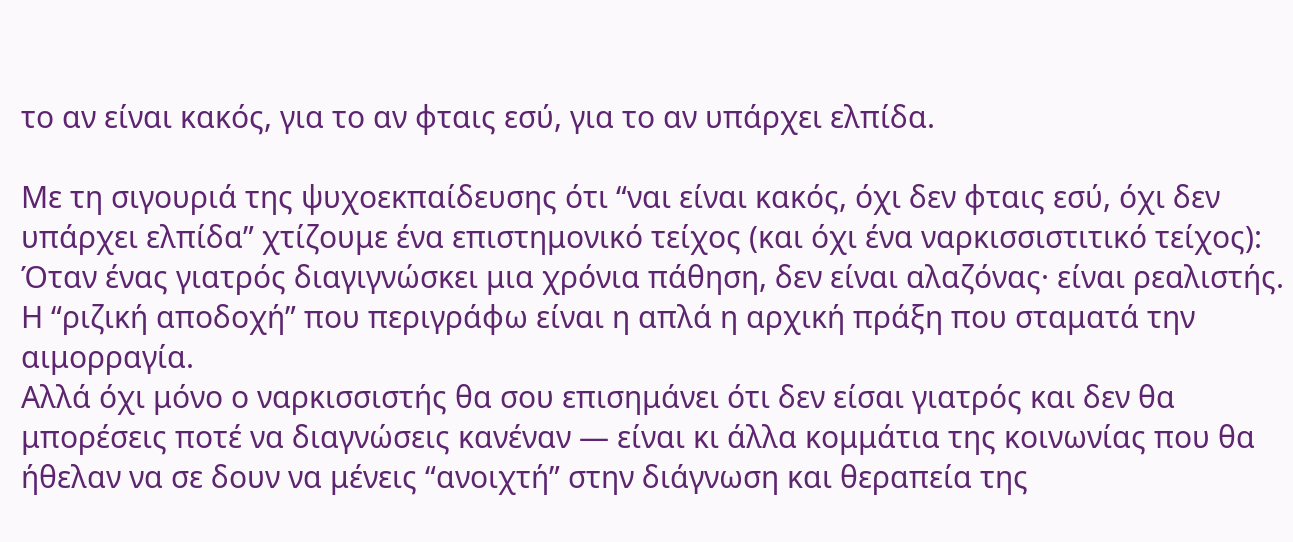το αν είναι κακός, για το αν φταις εσύ, για το αν υπάρχει ελπίδα.

Με τη σιγουριά της ψυχοεκπαίδευσης ότι “ναι είναι κακός, όχι δεν φταις εσύ, όχι δεν υπάρχει ελπίδα” χτίζουμε ένα επιστημονικό τείχος (και όχι ένα ναρκισσιστιτικό τείχος): Όταν ένας γιατρός διαγιγνώσκει μια χρόνια πάθηση, δεν είναι αλαζόνας· είναι ρεαλιστής. Η “ριζική αποδοχή” που περιγράφω είναι η απλά η αρχική πράξη που σταματά την αιμορραγία.
Αλλά όχι μόνο ο ναρκισσιστής θα σου επισημάνει ότι δεν είσαι γιατρός και δεν θα μπορέσεις ποτέ να διαγνώσεις κανέναν — είναι κι άλλα κομμάτια της κοινωνίας που θα ήθελαν να σε δουν να μένεις “ανοιχτή” στην διάγνωση και θεραπεία της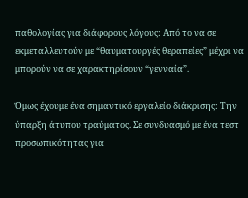παθολογίας για διάφορους λόγους: Από το να σε εκμεταλλευτούν με “θαυματουργές θεραπείες” μέχρι να μπορούν να σε χαρακτηρίσουν “γενναία”.

Όμως έχουμε ένα σημαντικό εργαλείο διάκρισης: Την ύπαρξη άτυπου τραύματος. Σε συνδυασμό με ένα τεστ προσωπικότητας για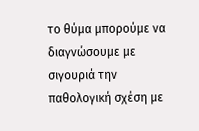το θύμα μπορούμε να διαγνώσουμε με σιγουριά την παθολογική σχέση με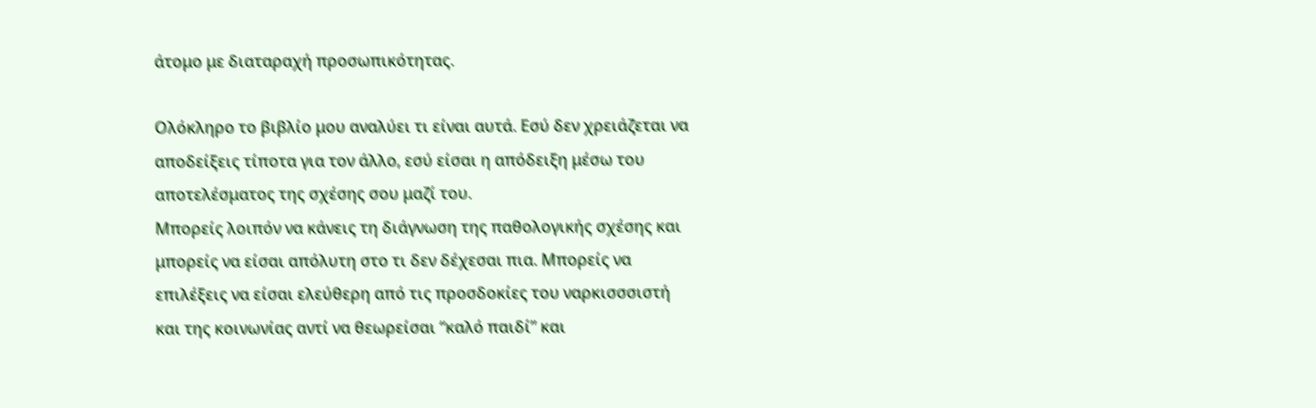άτομο με διαταραχή προσωπικότητας.

Ολόκληρο το βιβλίο μου αναλύει τι είναι αυτά. Εσύ δεν χρειάζεται να αποδείξεις τίποτα για τον άλλο, εσύ είσαι η απόδειξη μέσω του αποτελέσματος της σχέσης σου μαζί του.
Μπορείς λοιπόν να κάνεις τη διάγνωση της παθολογικής σχέσης και μπορείς να είσαι απόλυτη στο τι δεν δέχεσαι πια. Μπορείς να επιλέξεις να είσαι ελεύθερη από τις προσδοκίες του ναρκισσσιστή και της κοινωνίας αντί να θεωρείσαι “καλό παιδί” και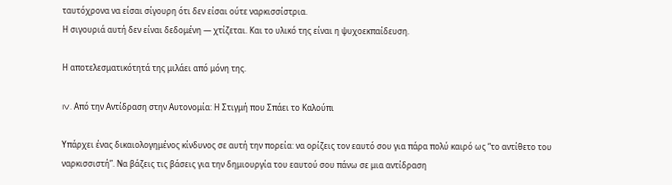ταυτόχρονα να είσαι σίγουρη ότι δεν είσαι ούτε ναρκισσίστρια.
Η σιγουριά αυτή δεν είναι δεδομένη — χτίζεται. Και το υλικό της είναι η ψυχοεκπαίδευση.

Η αποτελεσματικότητά της μιλάει από μόνη της.

IV. Από την Αντίδραση στην Αυτονομία: Η Στιγμή που Σπάει το Καλούπι

Υπάρχει ένας δικαιολογημένος κίνδυνος σε αυτή την πορεία: να ορίζεις τον εαυτό σου για πάρα πολύ καιρό ως “το αντίθετο του ναρκισσιστή”. Να βάζεις τις βάσεις για την δημιουργία του εαυτού σου πάνω σε μια αντίδραση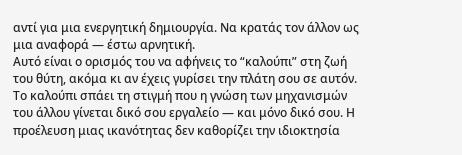αντί για μια ενεργητική δημιουργία. Να κρατάς τον άλλον ως μια αναφορά — έστω αρνητική.
Αυτό είναι ο ορισμός του να αφήνεις το “καλούπι” στη ζωή του θύτη, ακόμα κι αν έχεις γυρίσει την πλάτη σου σε αυτόν.
Το καλούπι σπάει τη στιγμή που η γνώση των μηχανισμών του άλλου γίνεται δικό σου εργαλείο — και μόνο δικό σου. Η προέλευση μιας ικανότητας δεν καθορίζει την ιδιοκτησία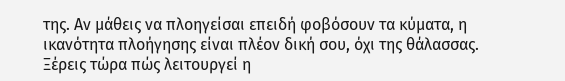της. Αν μάθεις να πλοηγείσαι επειδή φοβόσουν τα κύματα, η ικανότητα πλοήγησης είναι πλέον δική σου, όχι της θάλασσας.
Ξέρεις τώρα πώς λειτουργεί η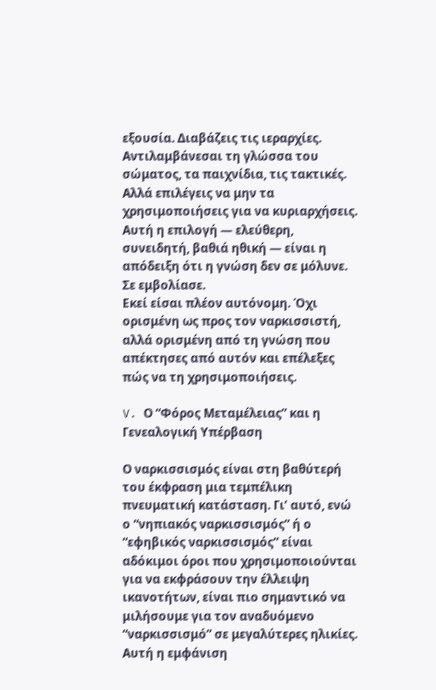εξουσία. Διαβάζεις τις ιεραρχίες. Αντιλαμβάνεσαι τη γλώσσα του σώματος, τα παιχνίδια, τις τακτικές. Αλλά επιλέγεις να μην τα χρησιμοποιήσεις για να κυριαρχήσεις. Αυτή η επιλογή — ελεύθερη, συνειδητή, βαθιά ηθική — είναι η απόδειξη ότι η γνώση δεν σε μόλυνε. Σε εμβολίασε.
Εκεί είσαι πλέον αυτόνομη. Όχι ορισμένη ως προς τον ναρκισσιστή, αλλά ορισμένη από τη γνώση που απέκτησες από αυτόν και επέλεξες πώς να τη χρησιμοποιήσεις.

V. Ο “Φόρος Μεταμέλειας” και η Γενεαλογική Υπέρβαση

Ο ναρκισσισμός είναι στη βαθύτερή του έκφραση μια τεμπέλικη πνευματική κατάσταση. Γι’ αυτό, ενώ ο “νηπιακός ναρκισσισμός” ή ο “εφηβικός ναρκισσισμός” είναι αδόκιμοι όροι που χρησιμοποιούνται για να εκφράσουν την έλλειψη ικανοτήτων, είναι πιο σημαντικό να μιλήσουμε για τον αναδυόμενο “ναρκισσισμό” σε μεγαλύτερες ηλικίες. Αυτή η εμφάνιση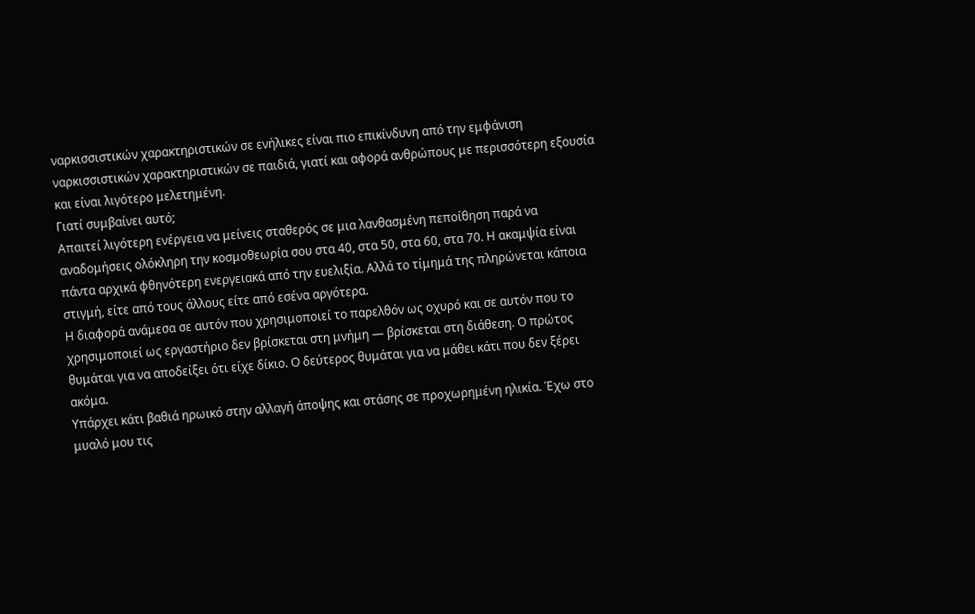ναρκισσιστικών χαρακτηριστικών σε ενήλικες είναι πιο επικίνδυνη από την εμφάνιση ναρκισσιστικών χαρακτηριστικών σε παιδιά, γιατί και αφορά ανθρώπους με περισσότερη εξουσία και είναι λιγότερο μελετημένη.
Γιατί συμβαίνει αυτό;
Απαιτεί λιγότερη ενέργεια να μείνεις σταθερός σε μια λανθασμένη πεποίθηση παρά να αναδομήσεις ολόκληρη την κοσμοθεωρία σου στα 40, στα 50, στα 60, στα 70. Η ακαμψία είναι πάντα αρχικά φθηνότερη ενεργειακά από την ευελιξία. Αλλά το τίμημά της πληρώνεται κάποια στιγμή, είτε από τους άλλους είτε από εσένα αργότερα.
Η διαφορά ανάμεσα σε αυτόν που χρησιμοποιεί το παρελθόν ως οχυρό και σε αυτόν που το χρησιμοποιεί ως εργαστήριο δεν βρίσκεται στη μνήμη — βρίσκεται στη διάθεση. Ο πρώτος θυμάται για να αποδείξει ότι είχε δίκιο. Ο δεύτερος θυμάται για να μάθει κάτι που δεν ξέρει ακόμα.
Υπάρχει κάτι βαθιά ηρωικό στην αλλαγή άποψης και στάσης σε προχωρημένη ηλικία. Έχω στο μυαλό μου τις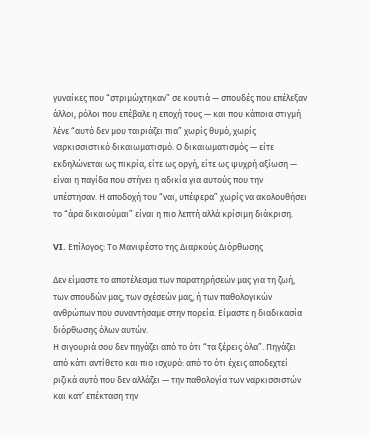γυναίκες που “στριμώχτηκαν” σε κουτιά — σπουδές που επέλεξαν άλλοι, ρόλοι που επέβαλε η εποχή τους — και που κάποια στιγμή λένε “αυτό δεν μου ταιριάζει πια” χωρίς θυμό, χωρίς ναρκισσιστικό δικαιωματισμό. Ο δικαιωματισμός — είτε εκδηλώνεται ως πικρία, είτε ως οργή, είτε ως ψυχρή αξίωση — είναι η παγίδα που στήνει η αδικία για αυτούς που την υπέστησαν. Η αποδοχή του “ναι, υπέφερα” χωρίς να ακολουθήσει το “άρα δικαιούμαι” είναι η πιο λεπτή αλλά κρίσιμη διάκριση.

VI. Επίλογος: Το Μανιφέστο της Διαρκούς Διόρθωσης

Δεν είμαστε το αποτέλεσμα των παρατηρήσεών μας για τη ζωή, των σπουδών μας, των σχέσεών μας, ή των παθολογικών ανθρώπων που συναντήσαμε στην πορεία. Είμαστε η διαδικασία διόρθωσης όλων αυτών.
Η σιγουριά σου δεν πηγάζει από το ότι “τα ξέρεις όλα”. Πηγάζει από κάτι αντίθετο και πιο ισχυρό: από το ότι έχεις αποδεχτεί ριζικά αυτό που δεν αλλάζει — την παθολογία των ναρκισσιστών και κατ’ επέκταση την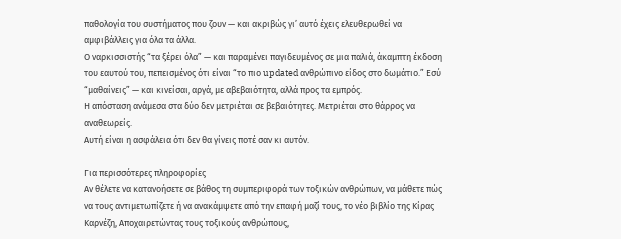παθολογία του συστήματος που ζουν — και ακριβώς γι’ αυτό έχεις ελευθερωθεί να αμφιβάλλεις για όλα τα άλλα.
Ο ναρκισσιστής “τα ξέρει όλα” — και παραμένει παγιδευμένος σε μια παλιά, άκαμπτη έκδοση του εαυτού του, πεπεισμένος ότι είναι “το πιο updated ανθρώπινο είδος στο δωμάτιο.” Εσύ “μαθαίνεις” — και κινείσαι, αργά, με αβεβαιότητα, αλλά προς τα εμπρός.
Η απόσταση ανάμεσα στα δύο δεν μετριέται σε βεβαιότητες. Μετριέται στο θάρρος να αναθεωρείς.
Αυτή είναι η ασφάλεια ότι δεν θα γίνεις ποτέ σαν κι αυτόν.

Για περισσότερες πληροφορίες
Αν θέλετε να κατανοήσετε σε βάθος τη συμπεριφορά των τοξικών ανθρώπων, να μάθετε πώς να τους αντιμετωπίζετε ή να ανακάμψετε από την επαφή μαζί τους, το νέο βιβλίο της Κίρας Καρνέζη, Αποχαιρετώντας τους τοξικούς ανθρώπους,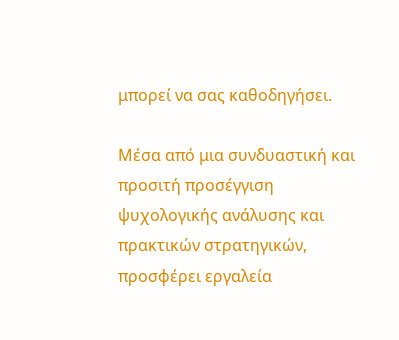μπορεί να σας καθοδηγήσει.

Μέσα από μια συνδυαστική και προσιτή προσέγγιση ψυχολογικής ανάλυσης και πρακτικών στρατηγικών, προσφέρει εργαλεία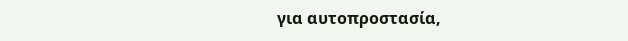για αυτοπροστασία,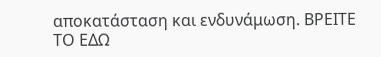αποκατάσταση και ενδυνάμωση. ΒΡΕΙΤΕ ΤΟ ΕΔΩ